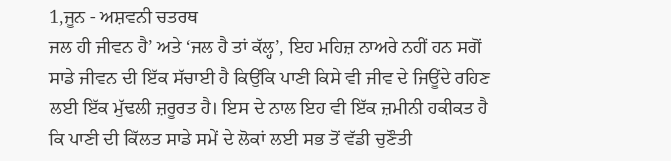1,ਜੂਨ - ਅਸ਼ਵਨੀ ਚਤਰਥ
ਜਲ ਹੀ ਜੀਵਨ ਹੈ’ ਅਤੇ ‘ਜਲ ਹੈ ਤਾਂ ਕੱਲ੍ਹ’, ਇਹ ਮਹਿਜ਼ ਨਾਅਰੇ ਨਹੀਂ ਹਨ ਸਗੋਂ ਸਾਡੇ ਜੀਵਨ ਦੀ ਇੱਕ ਸੱਚਾਈ ਹੈ ਕਿਉਂਕਿ ਪਾਣੀ ਕਿਸੇ ਵੀ ਜੀਵ ਦੇ ਜਿਊਂਦੇ ਰਹਿਣ ਲਈ ਇੱਕ ਮੁੱਢਲੀ ਜ਼ਰੂਰਤ ਹੈ। ਇਸ ਦੇ ਨਾਲ ਇਹ ਵੀ ਇੱਕ ਜ਼ਮੀਨੀ ਹਕੀਕਤ ਹੈ ਕਿ ਪਾਣੀ ਦੀ ਕਿੱਲਤ ਸਾਡੇ ਸਮੇਂ ਦੇ ਲੋਕਾਂ ਲਈ ਸਭ ਤੋਂ ਵੱਡੀ ਚੁਣੌਤੀ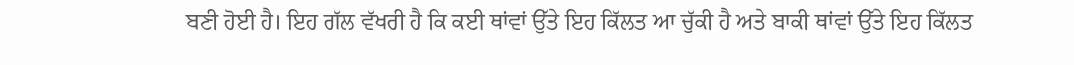ਬਣੀ ਹੋਈ ਹੈ। ਇਹ ਗੱਲ ਵੱਖਰੀ ਹੈ ਕਿ ਕਈ ਥਾਂਵਾਂ ਉੱਤੇ ਇਹ ਕਿੱਲਤ ਆ ਚੁੱਕੀ ਹੈ ਅਤੇ ਬਾਕੀ ਥਾਂਵਾਂ ਉੱਤੇ ਇਹ ਕਿੱਲਤ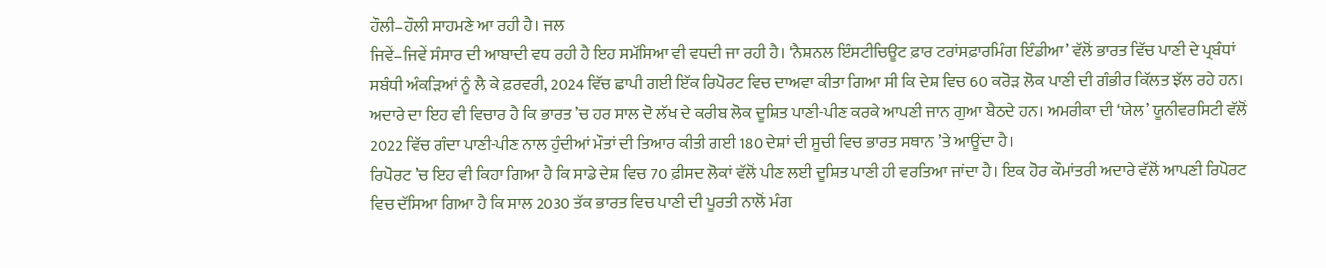ਹੌਲੀ–ਹੌਲੀ ਸਾਹਮਣੇ ਆ ਰਹੀ ਹੈ। ਜਲ
ਜਿਵੇਂ–ਜਿਵੇਂ ਸੰਸਾਰ ਦੀ ਆਬਾਦੀ ਵਧ ਰਹੀ ਹੈ ਇਹ ਸਮੱਸਿਆ ਵੀ ਵਧਦੀ ਜਾ ਰਹੀ ਹੈ। ‘ਨੈਸ਼ਨਲ ਇੰਸਟੀਚਿਊਟ ਫ਼ਾਰ ਟਰਾਂਸਫ਼ਾਰਮਿੰਗ ਇੰਡੀਆ’ ਵੱਲੋਂ ਭਾਰਤ ਵਿੱਚ ਪਾਣੀ ਦੇ ਪ੍ਰਬੰਧਾਂ ਸਬੰਧੀ ਅੰਕੜਿਆਂ ਨੂੰ ਲੈ ਕੇ ਫ਼ਰਵਰੀ, 2024 ਵਿੱਚ ਛਾਪੀ ਗਈ ਇੱਕ ਰਿਪੋਰਟ ਵਿਚ ਦਾਅਵਾ ਕੀਤਾ ਗਿਆ ਸੀ ਕਿ ਦੇਸ਼ ਵਿਚ 60 ਕਰੋੜ ਲੋਕ ਪਾਣੀ ਦੀ ਗੰਭੀਰ ਕਿੱਲਤ ਝੱਲ ਰਹੇ ਹਨ। ਅਦਾਰੇ ਦਾ ਇਹ ਵੀ ਵਿਚਾਰ ਹੈ ਕਿ ਭਾਰਤ ’ਚ ਹਰ ਸਾਲ ਦੋ ਲੱਖ ਦੇ ਕਰੀਬ ਲੋਕ ਦੂਸ਼ਿਤ ਪਾਣੀ-ਪੀਣ ਕਰਕੇ ਆਪਣੀ ਜਾਨ ਗੁਆ ਬੈਠਦੇ ਹਨ। ਅਮਰੀਕਾ ਦੀ ‘ਯੇਲ’ ਯੂਨੀਵਰਸਿਟੀ ਵੱਲੋਂ 2022 ਵਿੱਚ ਗੰਦਾ ਪਾਣੀ-ਪੀਣ ਨਾਲ ਹੁੰਦੀਆਂ ਮੌਤਾਂ ਦੀ ਤਿਆਰ ਕੀਤੀ ਗਈ 180 ਦੇਸ਼ਾਂ ਦੀ ਸੂਚੀ ਵਿਚ ਭਾਰਤ ਸਥਾਨ ’ਤੇ ਆਊਂਦਾ ਹੈ।
ਰਿਪੋਰਟ ’ਚ ਇਹ ਵੀ ਕਿਹਾ ਗਿਆ ਹੈ ਕਿ ਸਾਡੇ ਦੇਸ਼ ਵਿਚ 70 ਫ਼ੀਸਦ ਲੋਕਾਂ ਵੱਲੋਂ ਪੀਣ ਲਈ ਦੂਸ਼ਿਤ ਪਾਣੀ ਹੀ ਵਰਤਿਆ ਜਾਂਦਾ ਹੈ। ਇਕ ਹੋਰ ਕੌਮਾਂਤਰੀ ਅਦਾਰੇ ਵੱਲੋਂ ਆਪਣੀ ਰਿਪੋਰਟ ਵਿਚ ਦੱਸਿਆ ਗਿਆ ਹੈ ਕਿ ਸਾਲ 2030 ਤੱਕ ਭਾਰਤ ਵਿਚ ਪਾਣੀ ਦੀ ਪੂਰਤੀ ਨਾਲੋਂ ਮੰਗ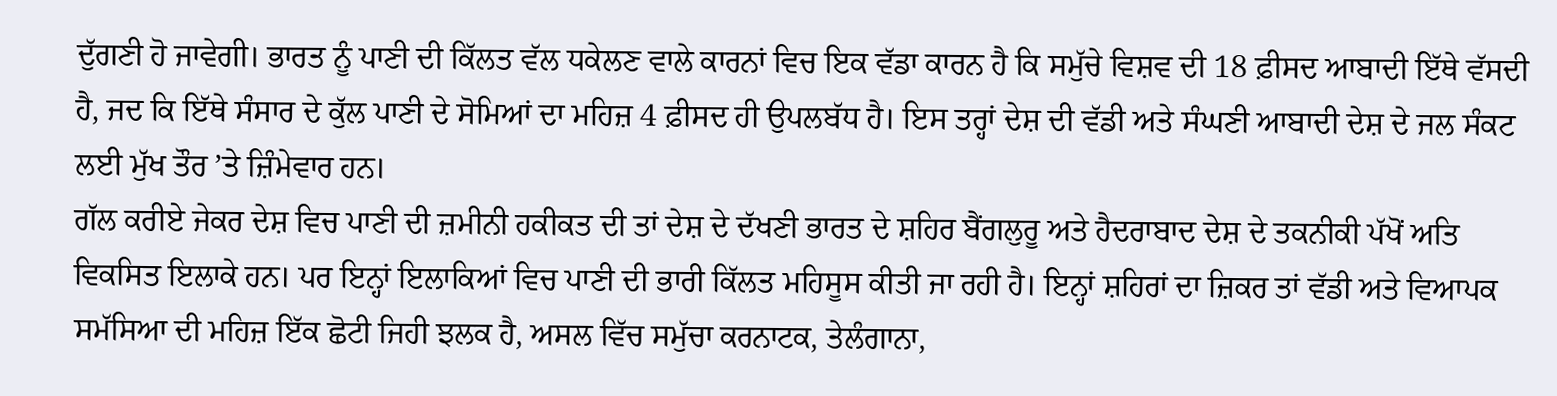ਦੁੱਗਣੀ ਹੋ ਜਾਵੇਗੀ। ਭਾਰਤ ਨੂੰ ਪਾਣੀ ਦੀ ਕਿੱਲਤ ਵੱਲ ਧਕੇਲਣ ਵਾਲੇ ਕਾਰਨਾਂ ਵਿਚ ਇਕ ਵੱਡਾ ਕਾਰਨ ਹੈ ਕਿ ਸਮੁੱਚੇ ਵਿਸ਼ਵ ਦੀ 18 ਫ਼ੀਸਦ ਆਬਾਦੀ ਇੱਥੇ ਵੱਸਦੀ ਹੈ, ਜਦ ਕਿ ਇੱਥੇ ਸੰਸਾਰ ਦੇ ਕੁੱਲ ਪਾਣੀ ਦੇ ਸੋਮਿਆਂ ਦਾ ਮਹਿਜ਼ 4 ਫ਼ੀਸਦ ਹੀ ਉਪਲਬੱਧ ਹੈ। ਇਸ ਤਰ੍ਹਾਂ ਦੇਸ਼ ਦੀ ਵੱਡੀ ਅਤੇ ਸੰਘਣੀ ਆਬਾਦੀ ਦੇਸ਼ ਦੇ ਜਲ ਸੰਕਟ ਲਈ ਮੁੱਖ ਤੌਰ ’ਤੇ ਜ਼ਿੰਮੇਵਾਰ ਹਨ।
ਗੱਲ ਕਰੀਏ ਜੇਕਰ ਦੇਸ਼ ਵਿਚ ਪਾਣੀ ਦੀ ਜ਼ਮੀਨੀ ਹਕੀਕਤ ਦੀ ਤਾਂ ਦੇਸ਼ ਦੇ ਦੱਖਣੀ ਭਾਰਤ ਦੇ ਸ਼ਹਿਰ ਬੈਂਗਲੁਰੂ ਅਤੇ ਹੈਦਰਾਬਾਦ ਦੇਸ਼ ਦੇ ਤਕਨੀਕੀ ਪੱਖੋਂ ਅਤਿ ਵਿਕਸਿਤ ਇਲਾਕੇ ਹਨ। ਪਰ ਇਨ੍ਹਾਂ ਇਲਾਕਿਆਂ ਵਿਚ ਪਾਣੀ ਦੀ ਭਾਰੀ ਕਿੱਲਤ ਮਹਿਸੂਸ ਕੀਤੀ ਜਾ ਰਹੀ ਹੈ। ਇਨ੍ਹਾਂ ਸ਼ਹਿਰਾਂ ਦਾ ਜ਼ਿਕਰ ਤਾਂ ਵੱਡੀ ਅਤੇ ਵਿਆਪਕ ਸਮੱਸਿਆ ਦੀ ਮਹਿਜ਼ ਇੱਕ ਛੋਟੀ ਜਿਹੀ ਝਲਕ ਹੈ, ਅਸਲ ਵਿੱਚ ਸਮੁੱਚਾ ਕਰਨਾਟਕ, ਤੇਲੰਗਾਨਾ,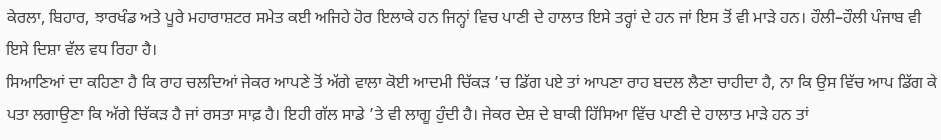ਕੇਰਲਾ, ਬਿਹਾਰ, ਝਾਰਖੰਡ ਅਤੇ ਪੂਰੇ ਮਹਾਰਾਸ਼ਟਰ ਸਮੇਤ ਕਈ ਅਜਿਹੇ ਹੋਰ ਇਲਾਕੇ ਹਨ ਜਿਨ੍ਹਾਂ ਵਿਚ ਪਾਣੀ ਦੇ ਹਾਲਾਤ ਇਸੇ ਤਰ੍ਹਾਂ ਦੇ ਹਨ ਜਾਂ ਇਸ ਤੋਂ ਵੀ ਮਾੜੇ ਹਨ। ਹੌਲੀ–ਹੌਲੀ ਪੰਜਾਬ ਵੀ ਇਸੇ ਦਿਸ਼ਾ ਵੱਲ ਵਧ ਰਿਹਾ ਹੈ।
ਸਿਆਣਿਆਂ ਦਾ ਕਹਿਣਾ ਹੈ ਕਿ ਰਾਹ ਚਲਦਿਆਂ ਜੇਕਰ ਆਪਣੇ ਤੋਂ ਅੱਗੇ ਵਾਲਾ ਕੋਈ ਆਦਮੀ ਚਿੱਕੜ ’ਚ ਡਿੱਗ ਪਏ ਤਾਂ ਆਪਣਾ ਰਾਹ ਬਦਲ ਲੈਣਾ ਚਾਹੀਦਾ ਹੈ, ਨਾ ਕਿ ਉਸ ਵਿੱਚ ਆਪ ਡਿੱਗ ਕੇ ਪਤਾ ਲਗਾਉਣਾ ਕਿ ਅੱਗੇ ਚਿੱਕੜ ਹੈ ਜਾਂ ਰਸਤਾ ਸਾਫ਼ ਹੈ। ਇਹੀ ਗੱਲ ਸਾਡੇ ’ਤੇ ਵੀ ਲਾਗੂ ਹੁੰਦੀ ਹੈ। ਜੇਕਰ ਦੇਸ਼ ਦੇ ਬਾਕੀ ਹਿੱਸਿਆ ਵਿੱਚ ਪਾਣੀ ਦੇ ਹਾਲਾਤ ਮਾੜੇ ਹਨ ਤਾਂ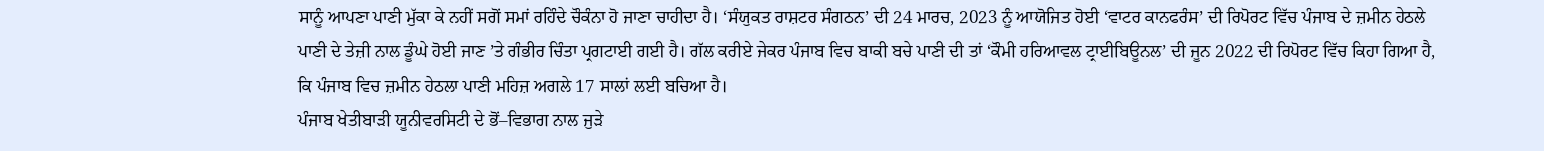ਸਾਨੂੰ ਆਪਣਾ ਪਾਣੀ ਮੁੱਕਾ ਕੇ ਨਹੀਂ ਸਗੋਂ ਸਮਾਂ ਰਹਿੰਦੇ ਚੌਕੰਨਾ ਹੋ ਜਾਣਾ ਚਾਹੀਦਾ ਹੈ। ‘ਸੰਯੁਕਤ ਰਾਸ਼ਟਰ ਸੰਗਠਨ’ ਦੀ 24 ਮਾਰਚ, 2023 ਨੂੰ ਆਯੋਜਿਤ ਹੋਈ ‘ਵਾਟਰ ਕਾਨਫਰੰਸ’ ਦੀ ਰਿਪੋਰਟ ਵਿੱਚ ਪੰਜਾਬ ਦੇ ਜ਼ਮੀਨ ਹੇਠਲੇ ਪਾਣੀ ਦੇ ਤੇਜ਼ੀ ਨਾਲ ਡੂੰਘੇ ਹੋਈ ਜਾਣ ’ਤੇ ਗੰਭੀਰ ਚਿੰਤਾ ਪ੍ਰਗਟਾਈ ਗਈ ਹੈ। ਗੱਲ ਕਰੀਏ ਜੇਕਰ ਪੰਜਾਬ ਵਿਚ ਬਾਕੀ ਬਚੇ ਪਾਣੀ ਦੀ ਤਾਂ ‘ਕੌਮੀ ਹਰਿਆਵਲ ਟ੍ਰਾਈਬਿਊਨਲ’ ਦੀ ਜੂਨ 2022 ਦੀ ਰਿਪੋਰਟ ਵਿੱਚ ਕਿਹਾ ਗਿਆ ਹੈ, ਕਿ ਪੰਜਾਬ ਵਿਚ ਜ਼ਮੀਨ ਹੇਠਲਾ ਪਾਣੀ ਮਹਿਜ਼ ਅਗਲੇ 17 ਸਾਲਾਂ ਲਈ ਬਚਿਆ ਹੈ।
ਪੰਜਾਬ ਖੇਤੀਬਾੜੀ ਯੂਨੀਵਰਸਿਟੀ ਦੇ ਭੋਂ–ਵਿਭਾਗ ਨਾਲ ਜੁੜੇ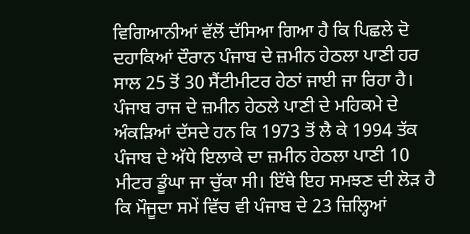ਵਿਗਿਆਨੀਆਂ ਵੱਲੋਂ ਦੱਸਿਆ ਗਿਆ ਹੈ ਕਿ ਪਿਛਲੇ ਦੋ ਦਹਾਕਿਆਂ ਦੌਰਾਨ ਪੰਜਾਬ ਦੇ ਜ਼ਮੀਨ ਹੇਠਲਾ ਪਾਣੀ ਹਰ ਸਾਲ 25 ਤੋਂ 30 ਸੈਂਟੀਮੀਟਰ ਹੇਠਾਂ ਜਾਈ ਜਾ ਰਿਹਾ ਹੈ। ਪੰਜਾਬ ਰਾਜ ਦੇ ਜ਼ਮੀਨ ਹੇਠਲੇ ਪਾਣੀ ਦੇ ਮਹਿਕਮੇ ਦੇ ਅੰਕੜਿਆਂ ਦੱਸਦੇ ਹਨ ਕਿ 1973 ਤੋਂ ਲੈ ਕੇ 1994 ਤੱਕ ਪੰਜਾਬ ਦੇ ਅੱਧੇ ਇਲਾਕੇ ਦਾ ਜ਼ਮੀਨ ਹੇਠਲਾ ਪਾਣੀ 10 ਮੀਟਰ ਡੂੰਘਾ ਜਾ ਚੁੱਕਾ ਸੀ। ਇੱਥੇ ਇਹ ਸਮਝਣ ਦੀ ਲੋੜ ਹੈ ਕਿ ਮੌਜੂਦਾ ਸਮੇਂ ਵਿੱਚ ਵੀ ਪੰਜਾਬ ਦੇ 23 ਜ਼ਿਲ੍ਹਿਆਂ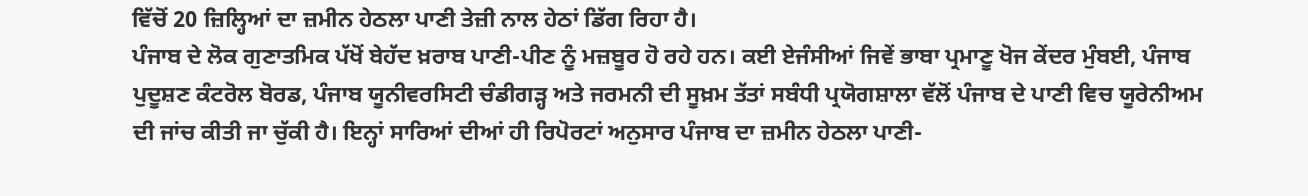ਵਿੱਚੋਂ 20 ਜ਼ਿਲ੍ਹਿਆਂ ਦਾ ਜ਼ਮੀਨ ਹੇਠਲਾ ਪਾਣੀ ਤੇਜ਼ੀ ਨਾਲ ਹੇਠਾਂ ਡਿੱਗ ਰਿਹਾ ਹੈ।
ਪੰਜਾਬ ਦੇ ਲੋਕ ਗੁਣਾਤਮਿਕ ਪੱਖੋਂ ਬੇਹੱਦ ਖ਼ਰਾਬ ਪਾਣੀ-ਪੀਣ ਨੂੰ ਮਜ਼ਬੂਰ ਹੋ ਰਹੇ ਹਨ। ਕਈ ਏਜੰਸੀਆਂ ਜਿਵੇਂ ਭਾਬਾ ਪ੍ਰਮਾਣੂ ਖੋਜ ਕੇਂਦਰ ਮੁੰਬਈ, ਪੰਜਾਬ ਪੁਦੂਸ਼ਣ ਕੰਟਰੋਲ ਬੋਰਡ, ਪੰਜਾਬ ਯੂਨੀਵਰਸਿਟੀ ਚੰਡੀਗੜ੍ਹ ਅਤੇ ਜਰਮਨੀ ਦੀ ਸੂਖ਼ਮ ਤੱਤਾਂ ਸਬੰਧੀ ਪ੍ਰਯੋਗਸ਼ਾਲਾ ਵੱਲੋਂ ਪੰਜਾਬ ਦੇ ਪਾਣੀ ਵਿਚ ਯੂਰੇਨੀਅਮ ਦੀ ਜਾਂਚ ਕੀਤੀ ਜਾ ਚੁੱਕੀ ਹੈ। ਇਨ੍ਹਾਂ ਸਾਰਿਆਂ ਦੀਆਂ ਹੀ ਰਿਪੋਰਟਾਂ ਅਨੁਸਾਰ ਪੰਜਾਬ ਦਾ ਜ਼ਮੀਨ ਹੇਠਲਾ ਪਾਣੀ-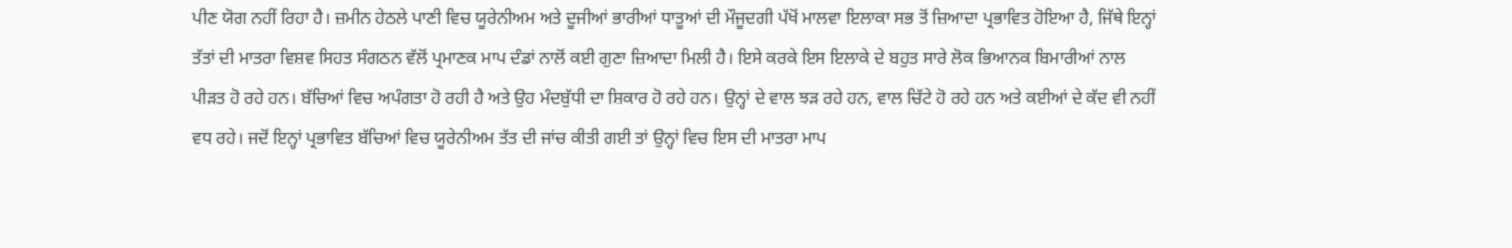ਪੀਣ ਯੋਗ ਨਹੀਂ ਰਿਹਾ ਹੈ। ਜ਼ਮੀਨ ਹੇਠਲੇ ਪਾਣੀ ਵਿਚ ਯੂਰੇਨੀਅਮ ਅਤੇ ਦੂਜੀਆਂ ਭਾਰੀਆਂ ਧਾਤੂਆਂ ਦੀ ਮੌਜੂਦਗੀ ਪੱਖੋਂ ਮਾਲਵਾ ਇਲਾਕਾ ਸਭ ਤੋਂ ਜ਼ਿਆਦਾ ਪ੍ਰਭਾਵਿਤ ਹੋਇਆ ਹੈ, ਜਿੱਥੇ ਇਨ੍ਹਾਂ ਤੱਤਾਂ ਦੀ ਮਾਤਰਾ ਵਿਸ਼ਵ ਸਿਹਤ ਸੰਗਠਨ ਵੱਲੋਂ ਪ੍ਰਮਾਣਕ ਮਾਪ ਦੰਡਾਂ ਨਾਲੋਂ ਕਈ ਗੁਣਾ ਜ਼ਿਆਦਾ ਮਿਲੀ ਹੈ। ਇਸੇ ਕਰਕੇ ਇਸ ਇਲਾਕੇ ਦੇ ਬਹੁਤ ਸਾਰੇ ਲੋਕ ਭਿਆਨਕ ਬਿਮਾਰੀਆਂ ਨਾਲ ਪੀੜਤ ਹੋ ਰਹੇ ਹਨ। ਬੱਚਿਆਂ ਵਿਚ ਅਪੰਗਤਾ ਹੋ ਰਹੀ ਹੈ ਅਤੇ ਉਹ ਮੰਦਬੁੱਧੀ ਦਾ ਸ਼ਿਕਾਰ ਹੋ ਰਹੇ ਹਨ। ਉਨ੍ਹਾਂ ਦੇ ਵਾਲ ਝੜ ਰਹੇ ਹਨ, ਵਾਲ ਚਿੱਟੇ ਹੋ ਰਹੇ ਹਨ ਅਤੇ ਕਈਆਂ ਦੇ ਕੱਦ ਵੀ ਨਹੀਂ ਵਧ ਰਹੇ। ਜਦੋਂ ਇਨ੍ਹਾਂ ਪ੍ਰਭਾਵਿਤ ਬੱਚਿਆਂ ਵਿਚ ਯੂਰੇਨੀਅਮ ਤੱਤ ਦੀ ਜਾਂਚ ਕੀਤੀ ਗਈ ਤਾਂ ਉਨ੍ਹਾਂ ਵਿਚ ਇਸ ਦੀ ਮਾਤਰਾ ਮਾਪ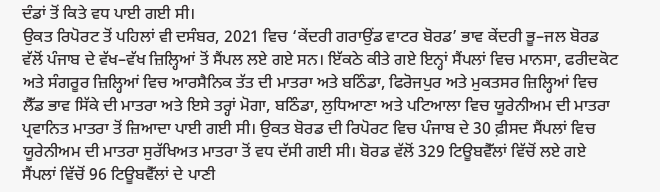ਦੰਡਾਂ ਤੋਂ ਕਿਤੇ ਵਧ ਪਾਈ ਗਈ ਸੀ।
ਉਕਤ ਰਿਪੋਰਟ ਤੋਂ ਪਹਿਲਾਂ ਵੀ ਦਸੰਬਰ, 2021 ਵਿਚ ‘ਕੇਂਦਰੀ ਗਰਾਉਂਡ ਵਾਟਰ ਬੋਰਡ’ ਭਾਵ ਕੇਂਦਰੀ ਭੂ–ਜਲ ਬੋਰਡ ਵੱਲੋਂ ਪੰਜਾਬ ਦੇ ਵੱਖ–ਵੱਖ ਜ਼ਿਲ੍ਹਿਆਂ ਤੋਂ ਸੈਂਪਲ ਲਏ ਗਏ ਸਨ। ਇੱਕਠੇ ਕੀਤੇ ਗਏ ਇਨ੍ਹਾਂ ਸੈਂਪਲਾਂ ਵਿਚ ਮਾਨਸਾ, ਫਰੀਦਕੋਟ ਅਤੇ ਸੰਗਰੂਰ ਜ਼ਿਲ੍ਹਿਆਂ ਵਿਚ ਆਰਸੈਨਿਕ ਤੱਤ ਦੀ ਮਾਤਰਾ ਅਤੇ ਬਠਿੰਡਾ, ਫਿਰੋਜਪੁਰ ਅਤੇ ਮੁਕਤਸਰ ਜ਼ਿਲ੍ਹਿਆਂ ਵਿਚ ਲੈੱਡ ਭਾਵ ਸਿੱਕੇ ਦੀ ਮਾਤਰਾ ਅਤੇ ਇਸੇ ਤਰ੍ਹਾਂ ਮੋਗਾ, ਬਠਿੰਡਾ, ਲੁਧਿਆਣਾ ਅਤੇ ਪਟਿਆਲਾ ਵਿਚ ਯੂਰੇਨੀਅਮ ਦੀ ਮਾਤਰਾ ਪ੍ਰਵਾਨਿਤ ਮਾਤਰਾ ਤੋਂ ਜ਼ਿਆਦਾ ਪਾਈ ਗਈ ਸੀ। ਉਕਤ ਬੋਰਡ ਦੀ ਰਿਪੋਰਟ ਵਿਚ ਪੰਜਾਬ ਦੇ 30 ਫ਼ੀਸਦ ਸੈਂਪਲਾਂ ਵਿਚ ਯੂਰੇਨੀਅਮ ਦੀ ਮਾਤਰਾ ਸੁਰੱਖਿਅਤ ਮਾਤਰਾ ਤੋਂ ਵਧ ਦੱਸੀ ਗਈ ਸੀ। ਬੋਰਡ ਵੱਲੋਂ 329 ਟਿਊਬਵੈੱਲਾਂ ਵਿੱਚੋਂ ਲਏ ਗਏ ਸੈਂਪਲਾਂ ਵਿੱਚੋਂ 96 ਟਿਊਬਵੈੱਲਾਂ ਦੇ ਪਾਣੀ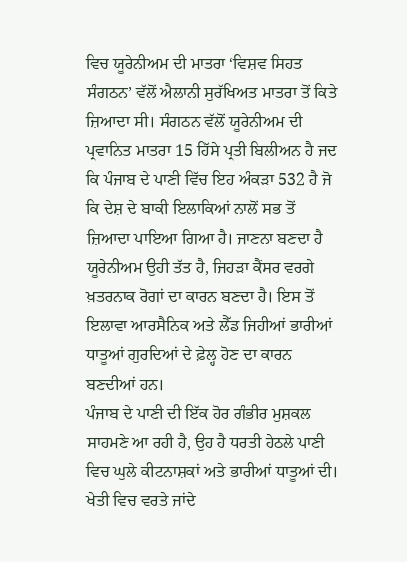ਵਿਚ ਯੂਰੇਨੀਅਮ ਦੀ ਮਾਤਰਾ ‘ਵਿਸ਼ਵ ਸਿਹਤ ਸੰਗਠਨ’ ਵੱਲੋਂ ਐਲਾਨੀ ਸੁਰੱਖਿਅਤ ਮਾਤਰਾ ਤੋਂ ਕਿਤੇ ਜ਼ਿਆਦਾ ਸੀ। ਸੰਗਠਨ ਵੱਲੋਂ ਯੂਰੇਨੀਅਮ ਦੀ ਪ੍ਰਵਾਨਿਤ ਮਾਤਰਾ 15 ਹਿੱਸੇ ਪ੍ਰਤੀ ਬਿਲੀਅਨ ਹੈ ਜਦ ਕਿ ਪੰਜਾਬ ਦੇ ਪਾਣੀ ਵਿੱਚ ਇਹ ਅੰਕੜਾ 532 ਹੈ ਜੋ ਕਿ ਦੇਸ਼ ਦੇ ਬਾਕੀ ਇਲਾਕਿਆਂ ਨਾਲੋਂ ਸਭ ਤੋਂ ਜ਼ਿਆਦਾ ਪਾਇਆ ਗਿਆ ਹੈ। ਜਾਣਨਾ ਬਣਦਾ ਹੈ ਯੂਰੇਨੀਅਮ ਉਹੀ ਤੱਤ ਹੈ, ਜਿਹੜਾ ਕੈਂਸਰ ਵਰਗੇ ਖ਼ਤਰਨਾਕ ਰੋਗਾਂ ਦਾ ਕਾਰਨ ਬਣਦਾ ਹੈ। ਇਸ ਤੋਂ ਇਲਾਵਾ ਆਰਸੈਨਿਕ ਅਤੇ ਲੈੱਡ ਜਿਹੀਆਂ ਭਾਰੀਆਂ ਧਾਤੂਆਂ ਗੁਰਦਿਆਂ ਦੇ ਫ਼ੇਲ੍ਹ ਹੋਣ ਦਾ ਕਾਰਨ ਬਣਦੀਆਂ ਹਨ।
ਪੰਜਾਬ ਦੇ ਪਾਣੀ ਦੀ ਇੱਕ ਹੋਰ ਗੰਭੀਰ ਮੁਸ਼ਕਲ ਸਾਹਮਣੇ ਆ ਰਹੀ ਹੈ, ਉਹ ਹੈ ਧਰਤੀ ਹੇਠਲੇ ਪਾਣੀ ਵਿਚ ਘੁਲੇ ਕੀਟਨਾਸ਼ਕਾਂ ਅਤੇ ਭਾਰੀਆਂ ਧਾਤੂਆਂ ਦੀ। ਖੇਤੀ ਵਿਚ ਵਰਤੇ ਜਾਂਦੇ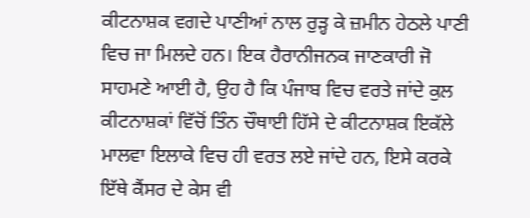ਕੀਟਨਾਸ਼ਕ ਵਗਦੇ ਪਾਣੀਆਂ ਨਾਲ ਰੁੜ੍ਹ ਕੇ ਜ਼ਮੀਨ ਹੇਠਲੇ ਪਾਣੀ ਵਿਚ ਜਾ ਮਿਲਦੇ ਹਨ। ਇਕ ਹੈਰਾਨੀਜਨਕ ਜਾਣਕਾਰੀ ਜੋ ਸਾਹਮਣੇ ਆਈ ਹੈ, ਉਹ ਹੈ ਕਿ ਪੰਜਾਬ ਵਿਚ ਵਰਤੇ ਜਾਂਦੇ ਕੁਲ ਕੀਟਨਾਸ਼ਕਾਂ ਵਿੱਚੋਂ ਤਿੰਨ ਚੌਥਾਈ ਹਿੱਸੇ ਦੇ ਕੀਟਨਾਸ਼ਕ ਇਕੱਲੇ ਮਾਲਵਾ ਇਲਾਕੇ ਵਿਚ ਹੀ ਵਰਤ ਲਏ ਜਾਂਦੇ ਹਨ, ਇਸੇ ਕਰਕੇ ਇੱਥੇ ਕੈਂਸਰ ਦੇ ਕੇਸ ਵੀ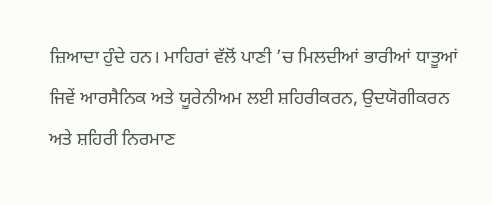ਜ਼ਿਆਦਾ ਹੁੰਦੇ ਹਨ। ਮਾਹਿਰਾਂ ਵੱਲੋਂ ਪਾਣੀ ’ਚ ਮਿਲਦੀਆਂ ਭਾਰੀਆਂ ਧਾਤੂਆਂ ਜਿਵੇਂ ਆਰਸੈਨਿਕ ਅਤੇ ਯੂਰੇਨੀਅਮ ਲਈ ਸ਼ਹਿਰੀਕਰਨ, ਉਦਯੋਗੀਕਰਨ ਅਤੇ ਸ਼ਹਿਰੀ ਨਿਰਮਾਣ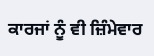ਕਾਰਜਾਂ ਨੂੰ ਵੀ ਜ਼ਿੰਮੇਵਾਰ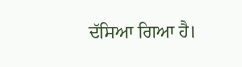ਦੱਸਿਆ ਗਿਆ ਹੈ।